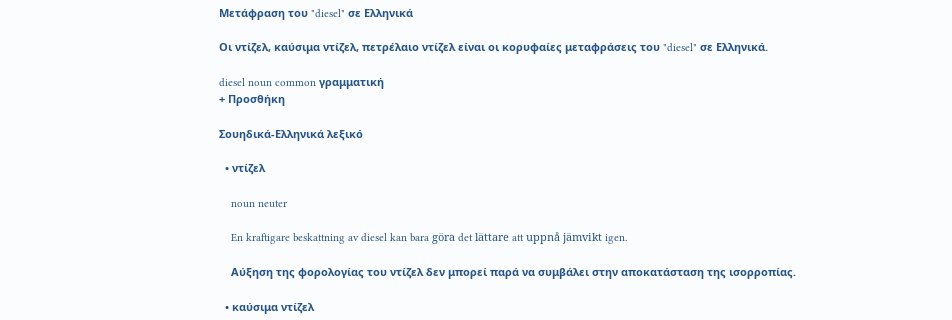Μετάφραση του "diesel" σε Ελληνικά

Οι ντίζελ, καύσιμα ντίζελ, πετρέλαιο ντίζελ είναι οι κορυφαίες μεταφράσεις του "diesel" σε Ελληνικά.

diesel noun common γραμματική
+ Προσθήκη

Σουηδικά-Ελληνικά λεξικό

  • ντίζελ

    noun neuter

    En kraftigare beskattning av diesel kan bara göra det lättare att uppnå jämvikt igen.

    Αύξηση της φορολογίας του ντίζελ δεν μπορεί παρά να συμβάλει στην αποκατάσταση της ισορροπίας.

  • καύσιμα ντίζελ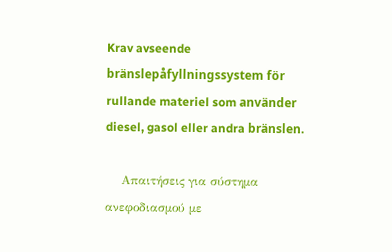Krav avseende bränslepåfyllningssystem för rullande materiel som använder diesel, gasol eller andra bränslen.

    Απαιτήσεις για σύστημα ανεφοδιασμού με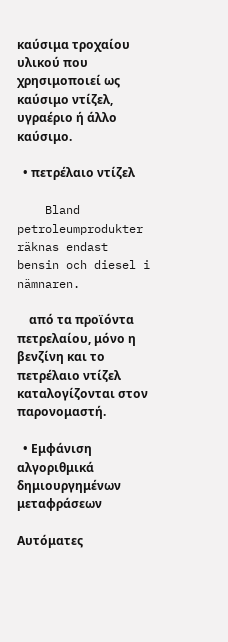καύσιμα τροχαίου υλικού που χρησιμοποιεί ως καύσιμο ντίζελ, υγραέριο ή άλλο καύσιμο.

  • πετρέλαιο ντίζελ

    Bland petroleumprodukter räknas endast bensin och diesel i nämnaren.

    από τα προϊόντα πετρελαίου, μόνο η βενζίνη και το πετρέλαιο ντίζελ καταλογίζονται στον παρονομαστή.

  • Εμφάνιση αλγοριθμικά δημιουργημένων μεταφράσεων

Αυτόματες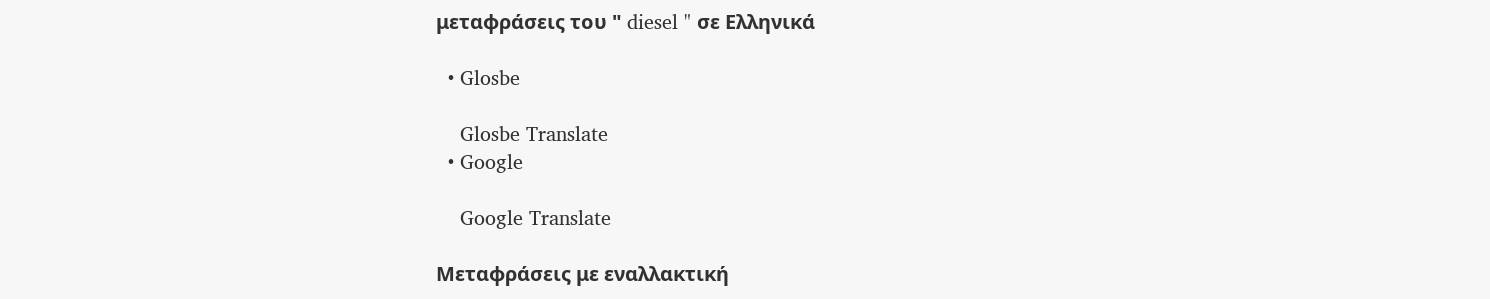μεταφράσεις του " diesel " σε Ελληνικά

  • Glosbe

    Glosbe Translate
  • Google

    Google Translate

Μεταφράσεις με εναλλακτική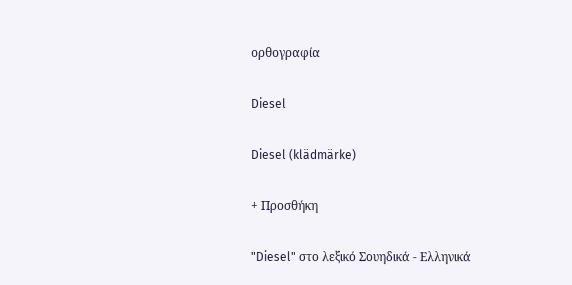ορθογραφία

Diesel

Diesel (klädmärke)

+ Προσθήκη

"Diesel" στο λεξικό Σουηδικά - Ελληνικά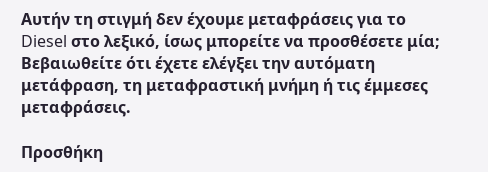Αυτήν τη στιγμή δεν έχουμε μεταφράσεις για το Diesel στο λεξικό, ίσως μπορείτε να προσθέσετε μία; Βεβαιωθείτε ότι έχετε ελέγξει την αυτόματη μετάφραση, τη μεταφραστική μνήμη ή τις έμμεσες μεταφράσεις.

Προσθήκη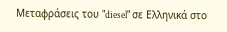Μεταφράσεις του "diesel" σε Ελληνικά στο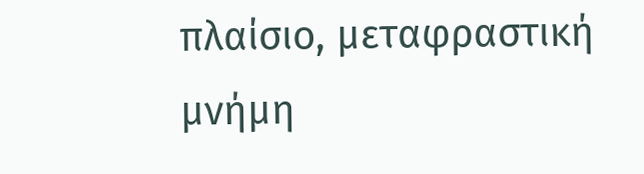πλαίσιο, μεταφραστική μνήμη